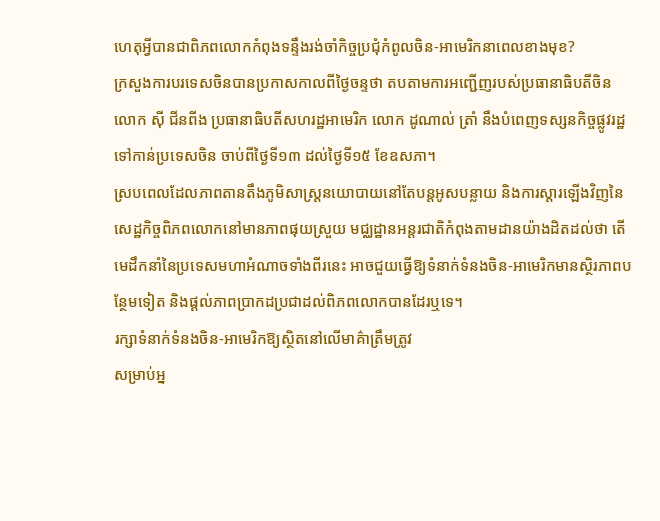ហេតុអ្វីបានជាពិភពលោកកំពុងទន្ទឹងរង់ចាំកិច្ចប្រជុំកំពូលចិន-អាមេរិកនាពេលខាងមុខ?
ក្រសួងការបរទេសចិនបានប្រកាសកាលពីថ្ងៃចន្ទថា តបតាមការអញ្ជើញរបស់ប្រធានាធិបតីចិន លោក ស៊ី ជីនពីង ប្រធានាធិបតីសហរដ្ឋអាមេរិក លោក ដូណាល់ ត្រាំ នឹងបំពេញទស្សនកិច្ចផ្លូវរដ្ឋទៅកាន់ប្រទេសចិន ចាប់ពីថ្ងៃទី១៣ ដល់ថ្ងៃទី១៥ ខែឧសភា។
ស្របពេលដែលភាពតានតឹងភូមិសាស្ត្រនយោបាយនៅតែបន្តអូសបន្លាយ និងការស្តារឡើងវិញនៃសេដ្ឋកិច្ចពិភពលោកនៅមានភាពផុយស្រួយ មជ្ឈដ្ឋានអន្តរជាតិកំពុងតាមដានយ៉ាងដិតដល់ថា តើមេដឹកនាំនៃប្រទេសមហាអំណាចទាំងពីរនេះ អាចជួយធ្វើឱ្យទំនាក់ទំនងចិន-អាមេរិកមានស្ថិរភាពបន្ថែមទៀត និងផ្តល់ភាពប្រាកដប្រជាដល់ពិភពលោកបានដែរឬទេ។
រក្សាទំនាក់ទំនងចិន-អាមេរិកឱ្យស្ថិតនៅលើមាគ៌ាត្រឹមត្រូវ
សម្រាប់អ្ន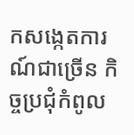កសង្កេតការណ៍ជាច្រើន កិច្ចប្រជុំកំពូល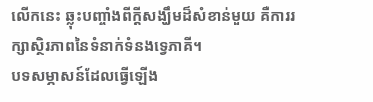លើកនេះ ឆ្លុះបញ្ចាំងពីក្តីសង្ឃឹមដ៏សំខាន់មួយ គឺការរក្សាស្ថិរភាពនៃទំនាក់ទំនងទ្វេភាគី។
បទសម្ភាសន៍ដែលធ្វើឡើង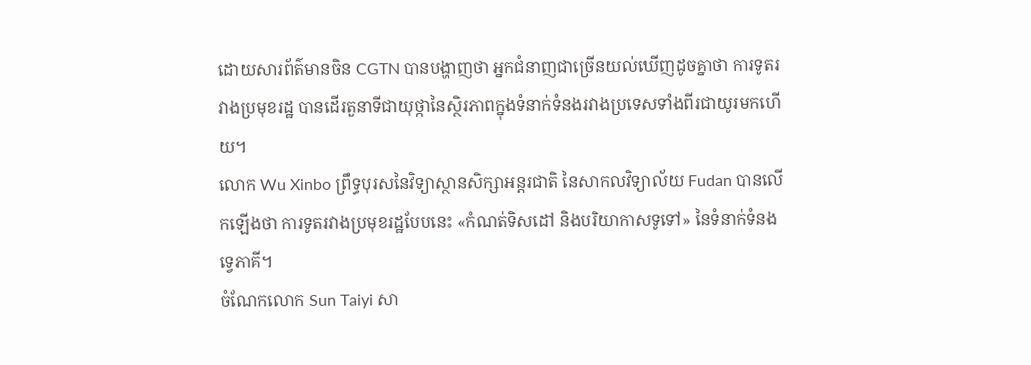ដោយសារព័ត៌មានចិន CGTN បានបង្ហាញថា អ្នកជំនាញជាច្រើនយល់ឃើញដូចគ្នាថា ការទូតរវាងប្រមុខរដ្ឋ បានដើរតួនាទីជាយុថ្កានៃស្ថិរភាពក្នុងទំនាក់ទំនងរវាងប្រទេសទាំងពីរជាយូរមកហើយ។
លោក Wu Xinbo ព្រឹទ្ធបុរសនៃវិទ្យាស្ថានសិក្សាអន្តរជាតិ នៃសាកលវិទ្យាល័យ Fudan បានលើកឡើងថា ការទូតរវាងប្រមុខរដ្ឋបែបនេះ «កំណត់ទិសដៅ និងបរិយាកាសទូទៅ» នៃទំនាក់ទំនងទ្វេភាគី។
ចំណែកលោក Sun Taiyi សា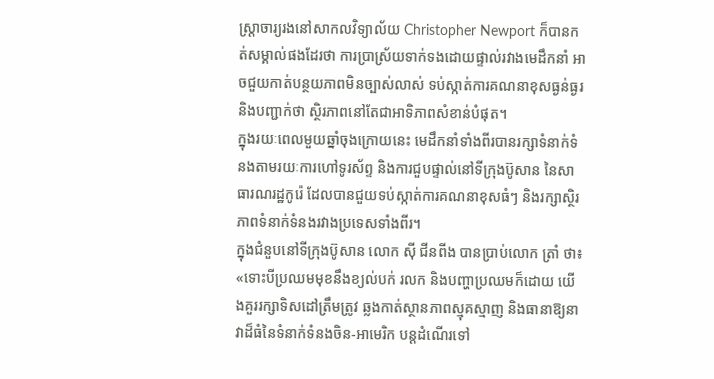ស្ត្រាចារ្យរងនៅសាកលវិទ្យាល័យ Christopher Newport ក៏បានកត់សម្គាល់ផងដែរថា ការប្រាស្រ័យទាក់ទងដោយផ្ទាល់រវាងមេដឹកនាំ អាចជួយកាត់បន្ថយភាពមិនច្បាស់លាស់ ទប់ស្កាត់ការគណនាខុសធ្ងន់ធ្ងរ និងបញ្ជាក់ថា ស្ថិរភាពនៅតែជាអាទិភាពសំខាន់បំផុត។
ក្នុងរយៈពេលមួយឆ្នាំចុងក្រោយនេះ មេដឹកនាំទាំងពីរបានរក្សាទំនាក់ទំនងតាមរយៈការហៅទូរស័ព្ទ និងការជួបផ្ទាល់នៅទីក្រុងប៊ូសាន នៃសាធារណរដ្ឋកូរ៉េ ដែលបានជួយទប់ស្កាត់ការគណនាខុសធំៗ និងរក្សាស្ថិរភាពទំនាក់ទំនងរវាងប្រទេសទាំងពីរ។
ក្នុងជំនួបនៅទីក្រុងប៊ូសាន លោក ស៊ី ជីនពីង បានប្រាប់លោក ត្រាំ ថា៖
«ទោះបីប្រឈមមុខនឹងខ្យល់បក់ រលក និងបញ្ហាប្រឈមក៏ដោយ យើងគួររក្សាទិសដៅត្រឹមត្រូវ ឆ្លងកាត់ស្ថានភាពស្មុគស្មាញ និងធានាឱ្យនាវាដ៏ធំនៃទំនាក់ទំនងចិន-អាមេរិក បន្តដំណើរទៅ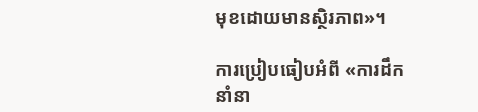មុខដោយមានស្ថិរភាព»។

ការប្រៀបធៀបអំពី «ការដឹកនាំនា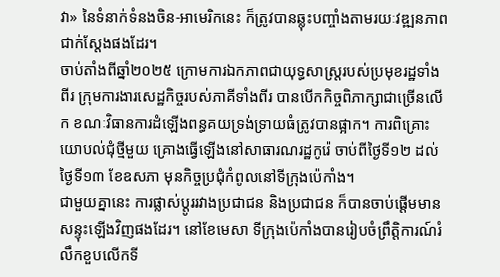វា» នៃទំនាក់ទំនងចិន-អាមេរិកនេះ ក៏ត្រូវបានឆ្លុះបញ្ចាំងតាមរយៈវឌ្ឍនភាពជាក់ស្តែងផងដែរ។
ចាប់តាំងពីឆ្នាំ២០២៥ ក្រោមការឯកភាពជាយុទ្ធសាស្ត្ររបស់ប្រមុខរដ្ឋទាំងពីរ ក្រុមការងារសេដ្ឋកិច្ចរបស់ភាគីទាំងពីរ បានបើកកិច្ចពិភាក្សាជាច្រើនលើក ខណៈវិធានការដំឡើងពន្ធគយទ្រង់ទ្រាយធំត្រូវបានផ្អាក។ ការពិគ្រោះយោបល់ជុំថ្មីមួយ គ្រោងធ្វើឡើងនៅសាធារណរដ្ឋកូរ៉េ ចាប់ពីថ្ងៃទី១២ ដល់ថ្ងៃទី១៣ ខែឧសភា មុនកិច្ចប្រជុំកំពូលនៅទីក្រុងប៉េកាំង។
ជាមួយគ្នានេះ ការផ្លាស់ប្តូររវាងប្រជាជន និងប្រជាជន ក៏បានចាប់ផ្តើមមានសន្ទុះឡើងវិញផងដែរ។ នៅខែមេសា ទីក្រុងប៉េកាំងបានរៀបចំព្រឹត្តិការណ៍រំលឹកខួបលើកទី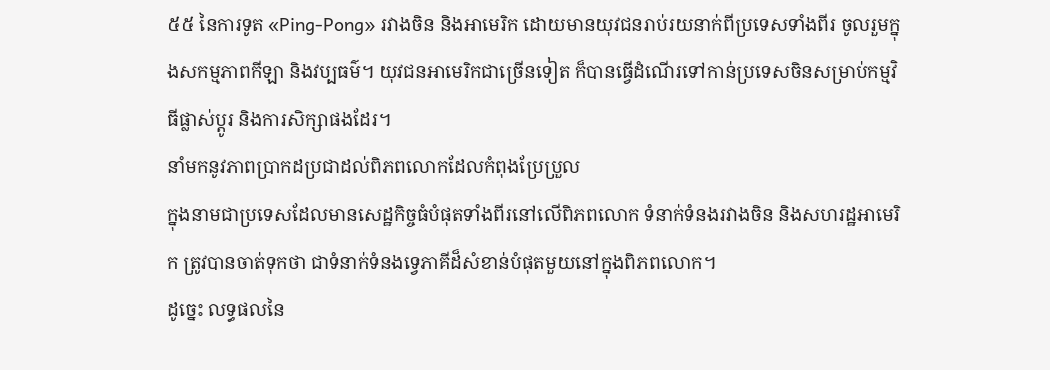៥៥ នៃការទូត «Ping-Pong» រវាងចិន និងអាមេរិក ដោយមានយុវជនរាប់រយនាក់ពីប្រទេសទាំងពីរ ចូលរួមក្នុងសកម្មភាពកីឡា និងវប្បធម៌។ យុវជនអាមេរិកជាច្រើនទៀត ក៏បានធ្វើដំណើរទៅកាន់ប្រទេសចិនសម្រាប់កម្មវិធីផ្លាស់ប្តូរ និងការសិក្សាផងដែរ។
នាំមកនូវភាពប្រាកដប្រជាដល់ពិភពលោកដែលកំពុងប្រែប្រួល
ក្នុងនាមជាប្រទេសដែលមានសេដ្ឋកិច្ចធំបំផុតទាំងពីរនៅលើពិភពលោក ទំនាក់ទំនងរវាងចិន និងសហរដ្ឋអាមេរិក ត្រូវបានចាត់ទុកថា ជាទំនាក់ទំនងទ្វេភាគីដ៏សំខាន់បំផុតមួយនៅក្នុងពិភពលោក។
ដូច្នេះ លទ្ធផលនៃ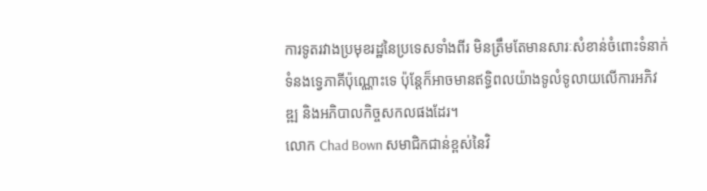ការទូតរវាងប្រមុខរដ្ឋនៃប្រទេសទាំងពីរ មិនត្រឹមតែមានសារៈសំខាន់ចំពោះទំនាក់ទំនងទ្វេភាគីប៉ុណ្ណោះទេ ប៉ុន្តែក៏អាចមានឥទ្ធិពលយ៉ាងទូលំទូលាយលើការអភិវឌ្ឍ និងអភិបាលកិច្ចសកលផងដែរ។
លោក Chad Bown សមាជិកជាន់ខ្ពស់នៃវិ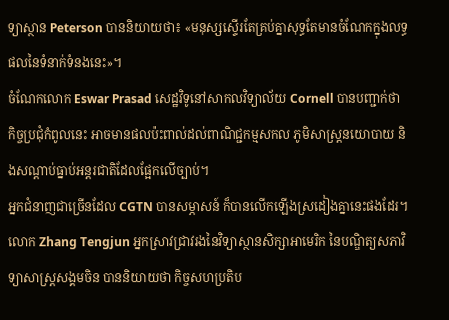ទ្យាស្ថាន Peterson បាននិយាយថា៖ «មនុស្សស្ទើរតែគ្រប់គ្នាសុទ្ធតែមានចំណែកក្នុងលទ្ធផលនៃទំនាក់ទំនងនេះ»។
ចំណែកលោក Eswar Prasad សេដ្ឋវិទូនៅសាកលវិទ្យាល័យ Cornell បានបញ្ជាក់ថា កិច្ចប្រជុំកំពូលនេះ អាចមានផលប៉ះពាល់ដល់ពាណិជ្ជកម្មសកល ភូមិសាស្ត្រនយោបាយ និងសណ្តាប់ធ្នាប់អន្តរជាតិដែលផ្អែកលើច្បាប់។
អ្នកជំនាញជាច្រើនដែល CGTN បានសម្ភាសន៍ ក៏បានលើកឡើងស្រដៀងគ្នានេះផងដែរ។
លោក Zhang Tengjun អ្នកស្រាវជ្រាវរងនៃវិទ្យាស្ថានសិក្សាអាមេរិក នៃបណ្ឌិត្យសភាវិទ្យាសាស្ត្រសង្គមចិន បាននិយាយថា កិច្ចសហប្រតិប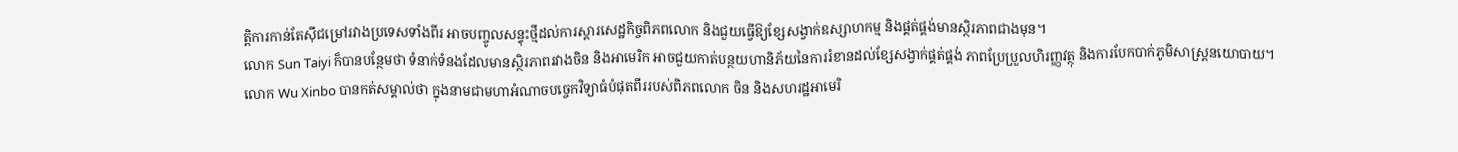ត្តិការកាន់តែស៊ីជម្រៅរវាងប្រទេសទាំងពីរ អាចបញ្ចូលសន្ទុះថ្មីដល់ការស្តារសេដ្ឋកិច្ចពិភពលោក និងជួយធ្វើឱ្យខ្សែសង្វាក់ឧស្សាហកម្ម និងផ្គត់ផ្គង់មានស្ថិរភាពជាងមុន។
លោក Sun Taiyi ក៏បានបន្ថែមថា ទំនាក់ទំនងដែលមានស្ថិរភាពរវាងចិន និងអាមេរិក អាចជួយកាត់បន្ថយហានិភ័យនៃការរំខានដល់ខ្សែសង្វាក់ផ្គត់ផ្គង់ ភាពប្រែប្រួលហិរញ្ញវត្ថុ និងការបែកបាក់ភូមិសាស្ត្រនយោបាយ។
លោក Wu Xinbo បានកត់សម្គាល់ថា ក្នុងនាមជាមហាអំណាចបច្ចេកវិទ្យាធំបំផុតពីររបស់ពិភពលោក ចិន និងសហរដ្ឋអាមេរិ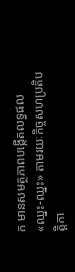ក មានសមត្ថភាពបង្កើតលទ្ធផល «ឈ្នះ-ឈ្នះ» តាមរយៈកិច្ចសហប្រតិបត្តិកា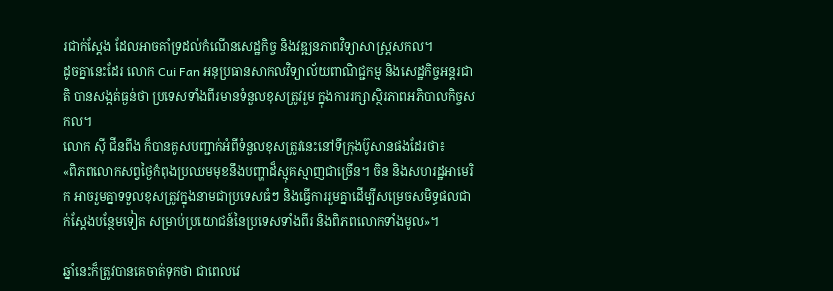រជាក់ស្តែង ដែលអាចគាំទ្រដល់កំណើនសេដ្ឋកិច្ច និងវឌ្ឍនភាពវិទ្យាសាស្ត្រសកល។
ដូចគ្នានេះដែរ លោក Cui Fan អនុប្រធានសាកលវិទ្យាល័យពាណិជ្ជកម្ម និងសេដ្ឋកិច្ចអន្តរជាតិ បានសង្កត់ធ្ងន់ថា ប្រទេសទាំងពីរមានទំនួលខុសត្រូវរួម ក្នុងការរក្សាស្ថិរភាពអភិបាលកិច្ចសកល។
លោក ស៊ី ជីនពីង ក៏បានគូសបញ្ជាក់អំពីទំនួលខុសត្រូវនេះនៅទីក្រុងប៊ូសានផងដែរថា៖
«ពិភពលោកសព្វថ្ងៃកំពុងប្រឈមមុខនឹងបញ្ហាដ៏ស្មុគស្មាញជាច្រើន។ ចិន និងសហរដ្ឋអាមេរិក អាចរួមគ្នាទទួលខុសត្រូវក្នុងនាមជាប្រទេសធំៗ និងធ្វើការរួមគ្នាដើម្បីសម្រេចសមិទ្ធផលជាក់ស្តែងបន្ថែមទៀត សម្រាប់ប្រយោជន៍នៃប្រទេសទាំងពីរ និងពិភពលោកទាំងមូល»។

ឆ្នាំនេះក៏ត្រូវបានគេចាត់ទុកថា ជាពេលវេ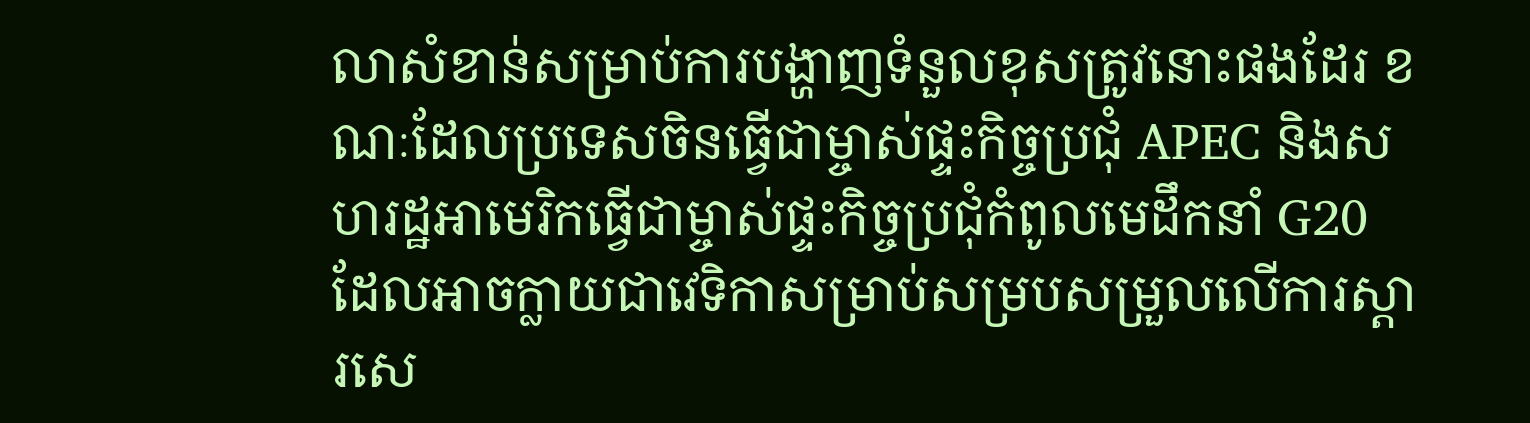លាសំខាន់សម្រាប់ការបង្ហាញទំនួលខុសត្រូវនោះផងដែរ ខណៈដែលប្រទេសចិនធ្វើជាម្ចាស់ផ្ទះកិច្ចប្រជុំ APEC និងសហរដ្ឋអាមេរិកធ្វើជាម្ចាស់ផ្ទះកិច្ចប្រជុំកំពូលមេដឹកនាំ G20 ដែលអាចក្លាយជាវេទិកាសម្រាប់សម្របសម្រួលលើការស្តារសេ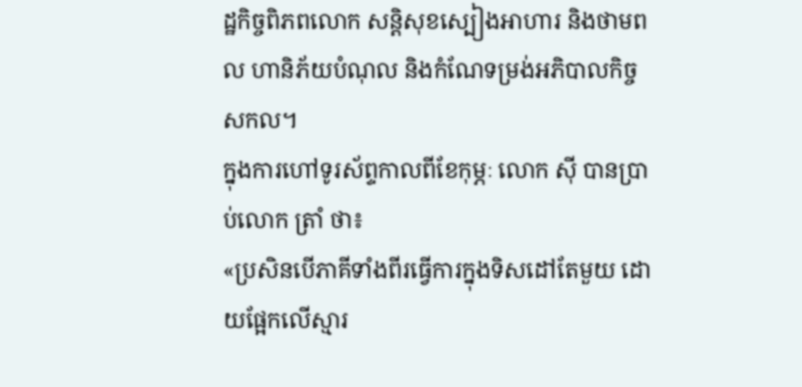ដ្ឋកិច្ចពិភពលោក សន្តិសុខស្បៀងអាហារ និងថាមពល ហានិភ័យបំណុល និងកំណែទម្រង់អភិបាលកិច្ចសកល។
ក្នុងការហៅទូរស័ព្ទកាលពីខែកុម្ភៈ លោក ស៊ី បានប្រាប់លោក ត្រាំ ថា៖
«ប្រសិនបើភាគីទាំងពីរធ្វើការក្នុងទិសដៅតែមួយ ដោយផ្អែកលើស្មារ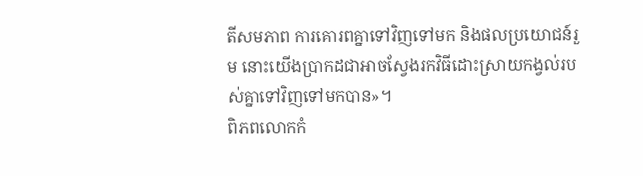តីសមភាព ការគោរពគ្នាទៅវិញទៅមក និងផលប្រយោជន៍រួម នោះយើងប្រាកដជាអាចស្វែងរកវិធីដោះស្រាយកង្វល់របស់គ្នាទៅវិញទៅមកបាន»។
ពិភពលោកកំ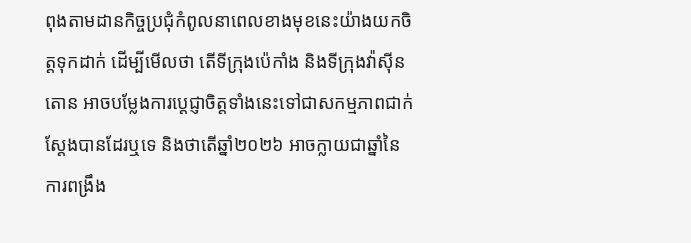ពុងតាមដានកិច្ចប្រជុំកំពូលនាពេលខាងមុខនេះយ៉ាងយកចិត្តទុកដាក់ ដើម្បីមើលថា តើទីក្រុងប៉េកាំង និងទីក្រុងវ៉ាស៊ីនតោន អាចបម្លែងការប្តេជ្ញាចិត្តទាំងនេះទៅជាសកម្មភាពជាក់ស្តែងបានដែរឬទេ និងថាតើឆ្នាំ២០២៦ អាចក្លាយជាឆ្នាំនៃការពង្រឹង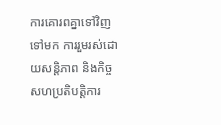ការគោរពគ្នាទៅវិញទៅមក ការរួមរស់ដោយសន្តិភាព និងកិច្ចសហប្រតិបត្តិការ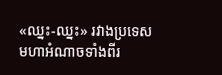«ឈ្នះ-ឈ្នះ» រវាងប្រទេសមហាអំណាចទាំងពីរ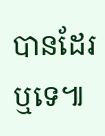បានដែរឬទេ៕